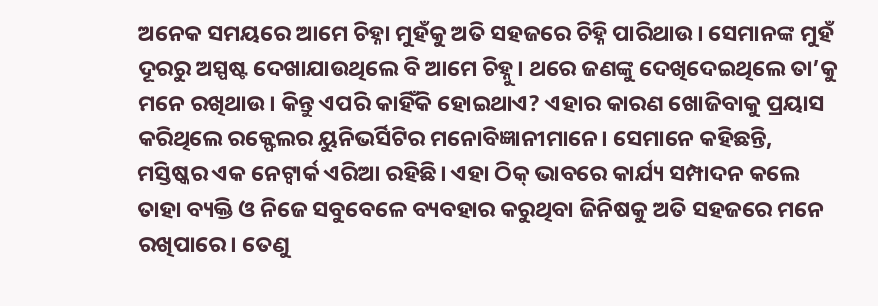ଅନେକ ସମୟରେ ଆମେ ଚିହ୍ନା ମୁହଁକୁ ଅତି ସହଜରେ ଚିହ୍ନି ପାରିଥାଉ। ସେମାନଙ୍କ ମୁହଁ ଦୂରରୁ ଅସ୍ପଷ୍ଟ ଦେଖାଯାଉଥିଲେ ବି ଆମେ ଚିହ୍ନୁ। ଥରେ ଜଣଙ୍କୁ ଦେଖିଦେଇଥିଲେ ତା’କୁ ମନେ ରଖିଥାଉ। କିନ୍ତୁ ଏପରି କାହିଁକି ହୋଇଥାଏ? ଏହାର କାରଣ ଖୋଜିବାକୁ ପ୍ରୟାସ କରିଥିଲେ ରକ୍ଫେଲର ୟୁନିଭର୍ସିଟିର ମନୋବିଜ୍ଞାନୀମାନେ। ସେମାନେ କହିଛନ୍ତି, ମସ୍ତିଷ୍କର ଏକ ନେଟ୍ୱାର୍କ ଏରିଆ ରହିଛି। ଏହା ଠିକ୍ ଭାବରେ କାର୍ଯ୍ୟ ସମ୍ପାଦନ କଲେ ତାହା ବ୍ୟକ୍ତି ଓ ନିଜେ ସବୁବେଳେ ବ୍ୟବହାର କରୁଥିବା ଜିନିଷକୁ ଅତି ସହଜରେ ମନେ ରଖିପାରେ। ତେଣୁ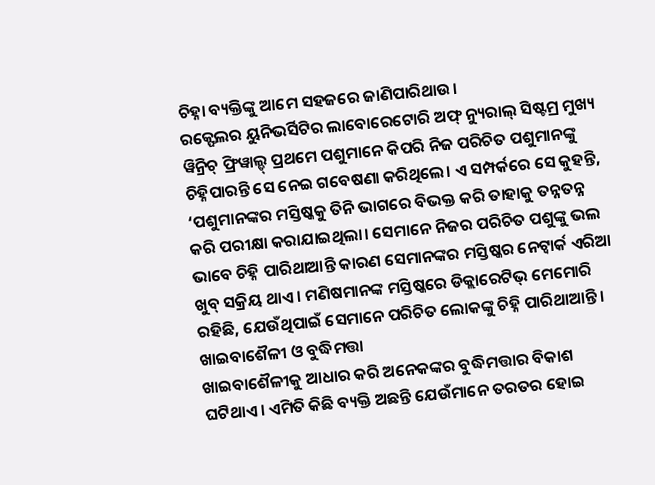ଚିହ୍ନା ବ୍ୟକ୍ତିଙ୍କୁ ଆମେ ସହଜରେ ଜାଣିପାରିଥାଉ।
ରକ୍ଫେଲର ୟୁନିଭର୍ସିଟିର ଲାବୋରେଟୋରି ଅଫ୍ ନ୍ୟୁରାଲ୍ ସିଷ୍ଟମ୍ର ମୁଖ୍ୟ ୱିନ୍ରିଚ୍ ଫ୍ରିୱାଲ୍ଡ୍ ପ୍ରଥମେ ପଶୁମାନେ କିପରି ନିଜ ପରିଚିତ ପଶୁମାନଙ୍କୁ ଚିହ୍ନିପାରନ୍ତି ସେ ନେଇ ଗବେଷଣା କରିଥିଲେ। ଏ ସମ୍ପର୍କରେ ସେ କୁହନ୍ତି, ‘ପଶୁମାନଙ୍କର ମସ୍ତିଷ୍କକୁ ତିନି ଭାଗରେ ବିଭକ୍ତ କରି ତାହାକୁ ତନ୍ନତନ୍ନ କରି ପରୀକ୍ଷା କରାଯାଇଥିଲା। ସେମାନେ ନିଜର ପରିଚିତ ପଶୁଙ୍କୁ ଭଲ ଭାବେ ଚିହ୍ନି ପାରିଥାଆନ୍ତି କାରଣ ସେମାନଙ୍କର ମସ୍ତିଷ୍କର ନେଟ୍ୱାର୍କ ଏରିଆ ଖୁବ୍ ସକ୍ରିୟ ଥାଏ। ମଣିଷମାନଙ୍କ ମସ୍ତିଷ୍କରେ ଡିକ୍ଲାରେଟିଭ୍ ମେମୋରି ରହିଛି, ଯେଉଁଥିପାଇଁ ସେମାନେ ପରିଚିତ ଲୋକଙ୍କୁ ଚିହ୍ନି ପାରିଥାଆନ୍ତି।
ଖାଇବାଶୈଳୀ ଓ ବୁଦ୍ଧିମତ୍ତା
ଖାଇବାଶୈଳୀକୁ ଆଧାର କରି ଅନେକଙ୍କର ବୁଦ୍ଧିମତ୍ତାର ବିକାଶ ଘଟିଥାଏ। ଏମିତି କିଛି ବ୍ୟକ୍ତି ଅଛନ୍ତି ଯେଉଁମାନେ ତରତର ହୋଇ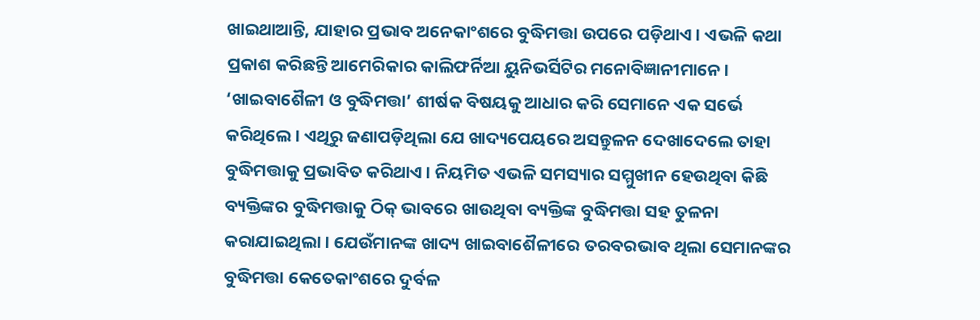ଖାଇଥାଆନ୍ତି, ଯାହାର ପ୍ରଭାବ ଅନେକାଂଶରେ ବୁଦ୍ଧିମତ୍ତା ଉପରେ ପଡ଼ିଥାଏ। ଏଭଳି କଥା ପ୍ରକାଶ କରିଛନ୍ତି ଆମେରିକାର କାଲିଫର୍ନିଆ ୟୁନିଭର୍ସିଟିର ମନୋବିଜ୍ଞାନୀମାନେ। ‘ଖାଇବାଶୈଳୀ ଓ ବୁଦ୍ଧିମତ୍ତା’ ଶୀର୍ଷକ ବିଷୟକୁ ଆଧାର କରି ସେମାନେ ଏକ ସର୍ଭେ କରିଥିଲେ। ଏଥିରୁ ଜଣାପଡ଼ିଥିଲା ଯେ ଖାଦ୍ୟପେୟରେ ଅସନ୍ତୁଳନ ଦେଖାଦେଲେ ତାହା ବୁଦ୍ଧିମତ୍ତାକୁ ପ୍ରଭାବିତ କରିଥାଏ। ନିୟମିତ ଏଭଳି ସମସ୍ୟାର ସମ୍ମୁଖୀନ ହେଉଥିବା କିଛି ବ୍ୟକ୍ତିଙ୍କର ବୁଦ୍ଧିମତ୍ତାକୁ ଠିକ୍ ଭାବରେ ଖାଉଥିବା ବ୍ୟକ୍ତିଙ୍କ ବୁଦ୍ଧିମତ୍ତା ସହ ତୁଳନା କରାଯାଇଥିଲା। ଯେଉଁମାନଙ୍କ ଖାଦ୍ୟ ଖାଇବାଶୈଳୀରେ ତରବରଭାବ ଥିଲା ସେମାନଙ୍କର ବୁଦ୍ଧିମତ୍ତା କେତେକାଂଶରେ ଦୁର୍ବଳ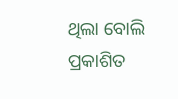ଥିଲା ବୋଲି ପ୍ରକାଶିତ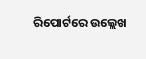ରିପୋର୍ଟରେ ଉଲ୍ଲେଖ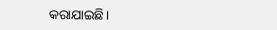କରାଯାଇଛି।